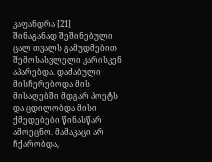კაფანდრა [21]
შინაგანად შეშინებული ცალ თვალს გამუდმებით შემოსასვლელი კარისკენ აპარებდა. დაძაბული მისჩერებოდა მის მისაღებში მდგარ პოეტს და ცდილობდა მისი ქმედებები წინასწარ ამოეცნო. მამაკაცი არ ჩქარობდა,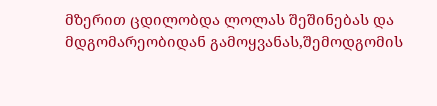მზერით ცდილობდა ლოლას შეშინებას და მდგომარეობიდან გამოყვანას,შემოდგომის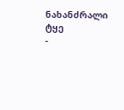ნახანძრალი ტყე
-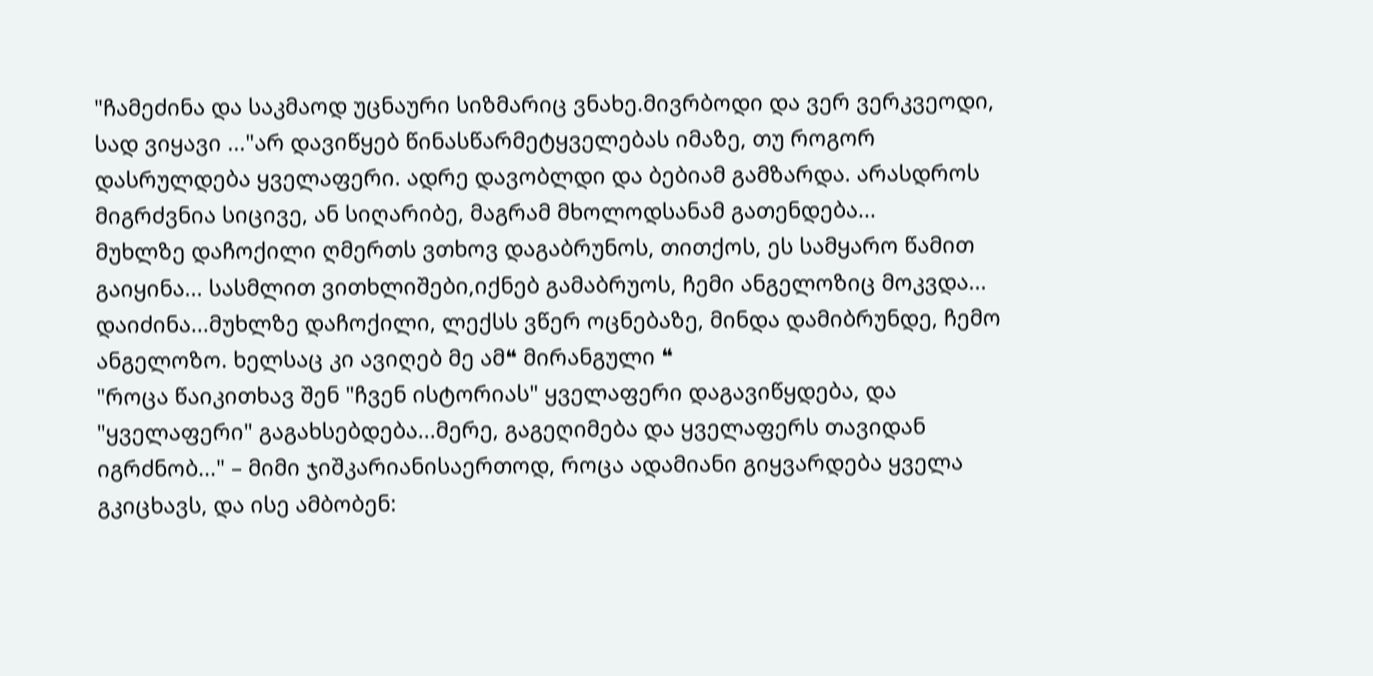"ჩამეძინა და საკმაოდ უცნაური სიზმარიც ვნახე.მივრბოდი და ვერ ვერკვეოდი, სად ვიყავი ..."არ დავიწყებ წინასწარმეტყველებას იმაზე, თუ როგორ დასრულდება ყველაფერი. ადრე დავობლდი და ბებიამ გამზარდა. არასდროს მიგრძვნია სიცივე, ან სიღარიბე, მაგრამ მხოლოდსანამ გათენდება...
მუხლზე დაჩოქილი ღმერთს ვთხოვ დაგაბრუნოს, თითქოს, ეს სამყარო წამით გაიყინა... სასმლით ვითხლიშები,იქნებ გამაბრუოს, ჩემი ანგელოზიც მოკვდა... დაიძინა...მუხლზე დაჩოქილი, ლექსს ვწერ ოცნებაზე, მინდა დამიბრუნდე, ჩემო ანგელოზო. ხელსაც კი ავიღებ მე ამ❝ მირანგული ❝
"როცა წაიკითხავ შენ "ჩვენ ისტორიას" ყველაფერი დაგავიწყდება, და "ყველაფერი" გაგახსებდება...მერე, გაგეღიმება და ყველაფერს თავიდან იგრძნობ..." – მიმი ჯიშკარიანისაერთოდ, როცა ადამიანი გიყვარდება ყველა გკიცხავს, და ისე ამბობენ: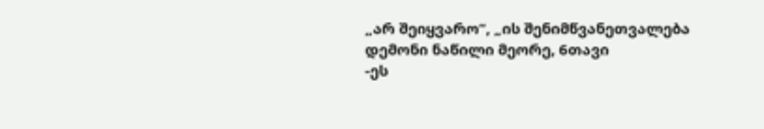„არ შეიყვარო“, „ის შენიმწვანეთვალება დემონი ნაწილი მეორე, 6თავი
-ეს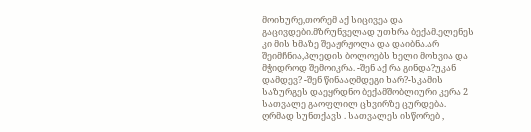მოიხურე,თორემ აქ სიცივეა და გაცივდები.მზრუნველად უთხრა ბექამ.ელენეს კი მის ხმაზე შეაჟრჟოლა და დაიბნა.არ შეიმჩნია,პლედის ბოლოებს ხელი მოხვია და მჭიდროდ შემოიკრა. -შენ აქ რა გინდა?უკან დამდევ? -შენ წინააღმდეგი ხარ?-სკამის საზურგეს დაეყრდნო ბექამშობლიური კერა 2
სათვალე გაოფლილ ცხვირზე ცურდება. ღრმად სუნთქავს . სათვალეს ისწორებ ,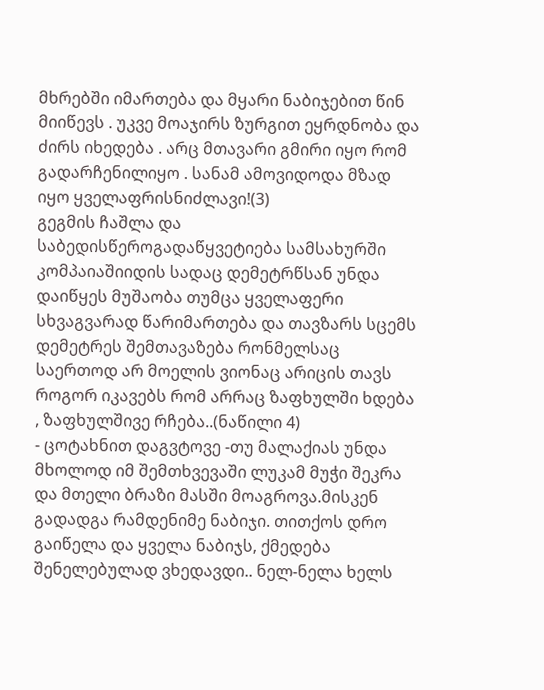მხრებში იმართება და მყარი ნაბიჯებით წინ მიიწევს . უკვე მოაჯირს ზურგით ეყრდნობა და ძირს იხედება . არც მთავარი გმირი იყო რომ გადარჩენილიყო . სანამ ამოვიდოდა მზად იყო ყველაფრისნიძლავი!(3)
გეგმის ჩაშლა და საბედისწეროგადაწყვეტიება სამსახურში კომპაიაშიიდის სადაც დემეტრწსან უნდა დაიწყეს მუშაობა თუმცა ყველაფერი სხვაგვარად წარიმართება და თავზარს სცემს დემეტრეს შემთავაზება რონმელსაც საერთოდ არ მოელის ვიონაც არიცის თავს როგორ იკავებს რომ არრაც ზაფხულში ხდება , ზაფხულშივე რჩება..(ნაწილი 4)
- ცოტახნით დაგვტოვე -თუ მალაქიას უნდა მხოლოდ იმ შემთხვევაში ლუკამ მუჭი შეკრა და მთელი ბრაზი მასში მოაგროვა.მისკენ გადადგა რამდენიმე ნაბიჯი. თითქოს დრო გაიწელა და ყველა ნაბიჯს, ქმედება შენელებულად ვხედავდი.. ნელ-ნელა ხელს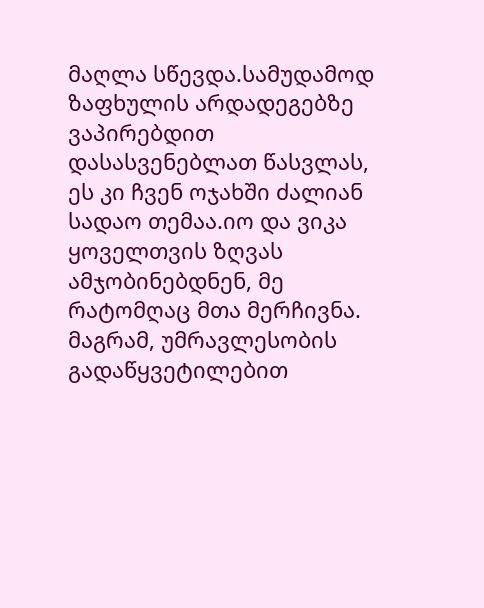მაღლა სწევდა.სამუდამოდ
ზაფხულის არდადეგებზე ვაპირებდით დასასვენებლათ წასვლას, ეს კი ჩვენ ოჯახში ძალიან სადაო თემაა.იო და ვიკა ყოველთვის ზღვას ამჯობინებდნენ, მე რატომღაც მთა მერჩივნა. მაგრამ, უმრავლესობის გადაწყვეტილებით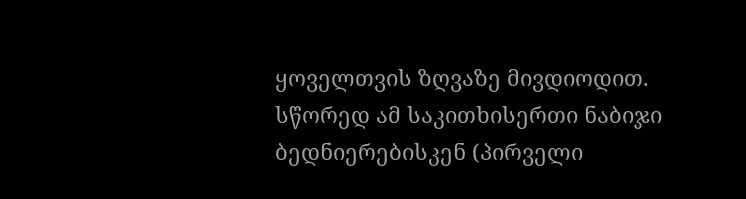ყოველთვის ზღვაზე მივდიოდით. სწორედ ამ საკითხისერთი ნაბიჯი ბედნიერებისკენ (პირველი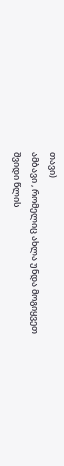თავი)
ამბავი , რომელიც ახლა უნდა მოგიყვეთ შვიდი წლის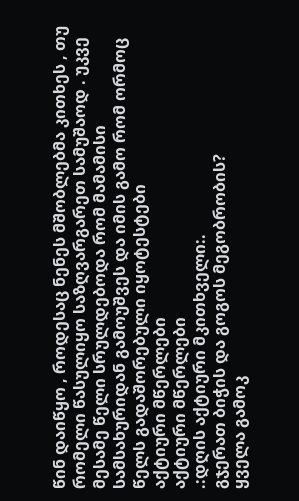წინ დაიწყო , როდესაც ნენეს მშობლებმა კითხეს , თუ რომელი წასულიყო საზღვარგარეთ სამუშაოდ . უკვე მესამე წელი სრულდებოდა რომ მამამისი სამსახურიდან გამოუშვეს და იმის გამო რომ ორმოც წელს გადაშორებული იყოტესტები
აქტიური მწერლები
აქტიური მწერლები
.:დღის აქტიური მკითხველი:.
გჯერათ ბიჭის და გოგოს მეგობრობის?
ყველა გამოკ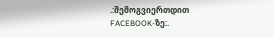.:შემოგვიერთდით FACEBOOK-ზე:.